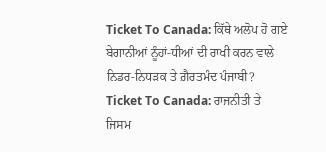Ticket To Canada: ਕਿੱਥੇ ਅਲੋਪ ਹੋ ਗਏ ਬੇਗਾਨੀਆਂ ਨੂੰਹਾਂ-ਧੀਆਂ ਦੀ ਰਾਖੀ ਕਰਨ ਵਾਲੇ ਨਿਡਰ-ਨਿਧੜਕ ਤੇ ਗ਼ੈਰਤਮੰਦ ਪੰਜਾਬੀ?
Ticket To Canada: ਰਾਜਨੀਤੀ ਤੇ ਜਿਸਮ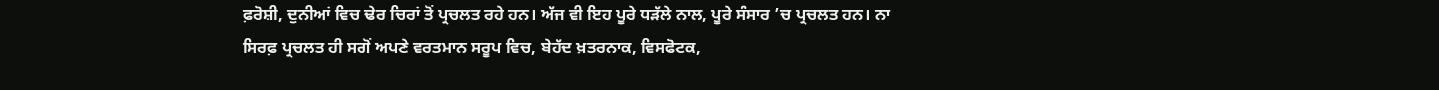ਫ਼ਰੋਸ਼ੀ, ਦੁਨੀਆਂ ਵਿਚ ਢੇਰ ਚਿਰਾਂ ਤੋਂ ਪ੍ਰਚਲਤ ਰਹੇ ਹਨ। ਅੱਜ ਵੀ ਇਹ ਪੂਰੇ ਧੜੱਲੇ ਨਾਲ, ਪੂਰੇ ਸੰਸਾਰ ’ਚ ਪ੍ਰਚਲਤ ਹਨ। ਨਾ ਸਿਰਫ਼ ਪ੍ਰਚਲਤ ਹੀ ਸਗੋਂ ਅਪਣੇ ਵਰਤਮਾਨ ਸਰੂਪ ਵਿਚ, ਬੇਹੱਦ ਖ਼ਤਰਨਾਕ, ਵਿਸਫੋਟਕ,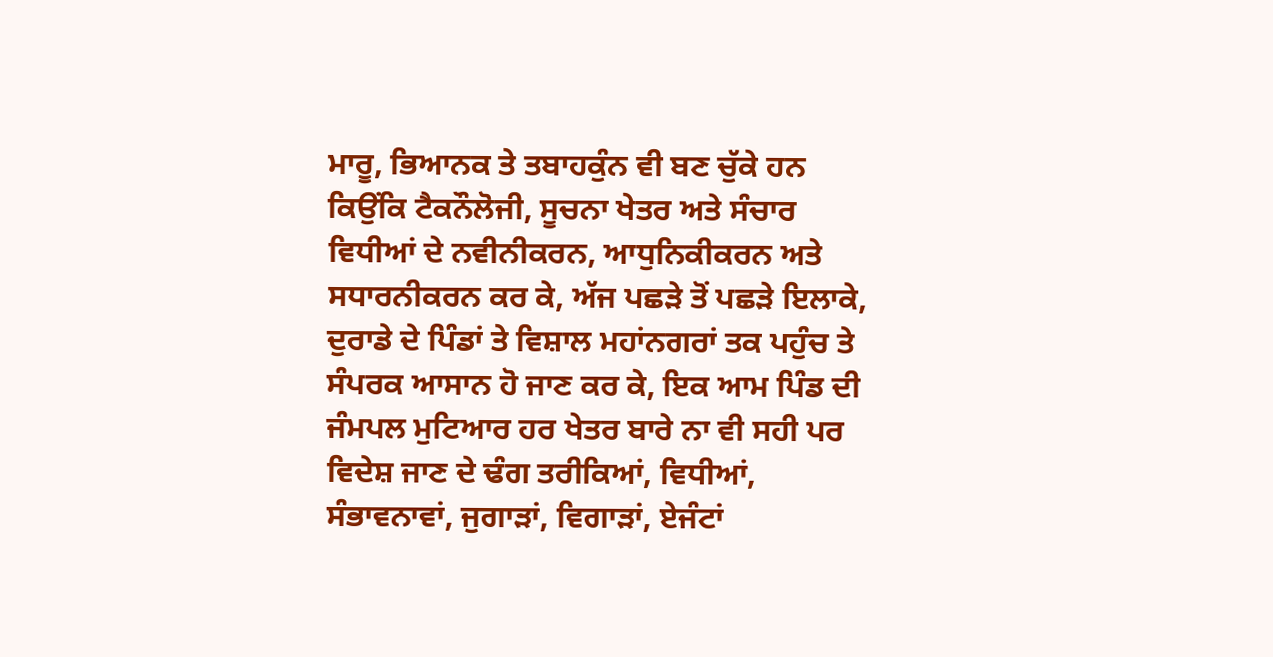ਮਾਰੂ, ਭਿਆਨਕ ਤੇ ਤਬਾਹਕੁੰਨ ਵੀ ਬਣ ਚੁੱਕੇ ਹਨ ਕਿਉਂਕਿ ਟੈਕਨੌਲੋਜੀ, ਸੂਚਨਾ ਖੇਤਰ ਅਤੇ ਸੰਚਾਰ ਵਿਧੀਆਂ ਦੇ ਨਵੀਨੀਕਰਨ, ਆਧੁਨਿਕੀਕਰਨ ਅਤੇ ਸਧਾਰਨੀਕਰਨ ਕਰ ਕੇ, ਅੱਜ ਪਛੜੇ ਤੋਂ ਪਛੜੇ ਇਲਾਕੇ, ਦੁਰਾਡੇ ਦੇ ਪਿੰਡਾਂ ਤੇ ਵਿਸ਼ਾਲ ਮਹਾਂਨਗਰਾਂ ਤਕ ਪਹੁੰਚ ਤੇ ਸੰਪਰਕ ਆਸਾਨ ਹੋ ਜਾਣ ਕਰ ਕੇ, ਇਕ ਆਮ ਪਿੰਡ ਦੀ ਜੰਮਪਲ ਮੁਟਿਆਰ ਹਰ ਖੇਤਰ ਬਾਰੇ ਨਾ ਵੀ ਸਹੀ ਪਰ ਵਿਦੇਸ਼ ਜਾਣ ਦੇ ਢੰਗ ਤਰੀਕਿਆਂ, ਵਿਧੀਆਂ, ਸੰਭਾਵਨਾਵਾਂ, ਜੁਗਾੜਾਂ, ਵਿਗਾੜਾਂ, ਏਜੰਟਾਂ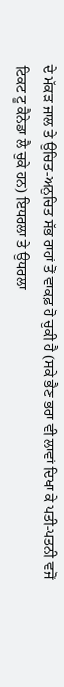ਦੇ ਮੱਕੜ ਜਾਲ ਤੇ ਉਚਿਤ-ਅਨੁਚਿਤ ਸੱਭ ਰਾਹਾਂ ਤੋਂ ਵਾਕਫ਼ ਹੋ ਚੁਕੀ ਹੈ (ਸਕੇ ਭੈਣ ਭਰਾ ਵੀ ਲਾਵਾਂ ਦਿਖਾ ਕੇ ਪਤੀ-ਪਤਨੀ ਵਜੋਂ ਟਿਕਟ ਟੂ ਕੈਨੇਡਾ ਲੈ ਚੁਕੇ ਹਨ) ਇਧਰਲਾ ਤੇ ਉਧਰਲਾ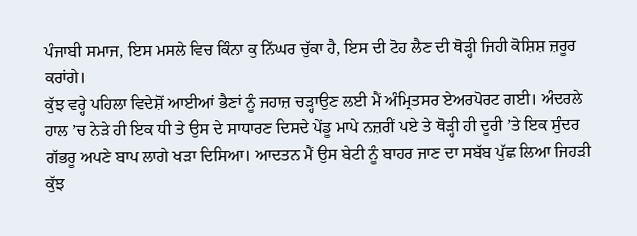ਪੰਜਾਬੀ ਸਮਾਜ, ਇਸ ਮਸਲੇ ਵਿਚ ਕਿੰਨਾ ਕੁ ਨਿੱਘਰ ਚੁੱਕਾ ਹੈ, ਇਸ ਦੀ ਟੋਹ ਲੈਣ ਦੀ ਥੋੜ੍ਹੀ ਜਿਹੀ ਕੋਸ਼ਿਸ਼ ਜ਼ਰੂਰ ਕਰਾਂਗੇ।
ਕੁੱਝ ਵਰ੍ਹੇ ਪਹਿਲਾ ਵਿਦੇਸ਼ੋਂ ਆਈਆਂ ਭੈਣਾਂ ਨੂੰ ਜਹਾਜ਼ ਚੜ੍ਹਾਉਣ ਲਈ ਮੈਂ ਅੰਮ੍ਰਿਤਸਰ ਏਅਰਪੋਰਟ ਗਈ। ਅੰਦਰਲੇ ਹਾਲ ’ਚ ਨੇੜੇ ਹੀ ਇਕ ਧੀ ਤੇ ਉਸ ਦੇ ਸਾਧਾਰਣ ਦਿਸਦੇ ਪੇਂਡੂ ਮਾਪੇ ਨਜ਼ਰੀਂ ਪਏ ਤੇ ਥੋੜ੍ਹੀ ਹੀ ਦੂਰੀ ’ਤੇ ਇਕ ਸੁੰਦਰ ਗੱਭਰੂ ਅਪਣੇ ਬਾਪ ਲਾਗੇ ਖੜਾ ਦਿਸਿਆ। ਆਦਤਨ ਮੈਂ ਉਸ ਬੇਟੀ ਨੂੰ ਬਾਹਰ ਜਾਣ ਦਾ ਸਬੱਬ ਪੁੱਛ ਲਿਆ ਜਿਹੜੀ ਕੁੱਝ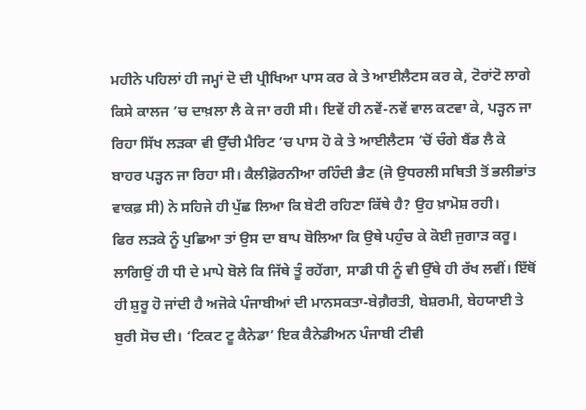ਮਹੀਨੇ ਪਹਿਲਾਂ ਹੀ ਜਮ੍ਹਾਂ ਦੋ ਦੀ ਪ੍ਰੀਖਿਆ ਪਾਸ ਕਰ ਕੇ ਤੇ ਆਈਲੈਟਸ ਕਰ ਕੇ, ਟੋਰਾਂਟੋ ਲਾਗੇ ਕਿਸੇ ਕਾਲਜ ’ਚ ਦਾਖ਼ਲਾ ਲੈ ਕੇ ਜਾ ਰਹੀ ਸੀ। ਇਵੇਂ ਹੀ ਨਵੇਂ-ਨਵੇਂ ਵਾਲ ਕਟਵਾ ਕੇ, ਪੜ੍ਹਨ ਜਾ ਰਿਹਾ ਸਿੱਖ ਲੜਕਾ ਵੀ ਉੱਚੀ ਮੈਰਿਟ ’ਚ ਪਾਸ ਹੋ ਕੇ ਤੇ ਆਈਲੈਟਸ ’ਚੋਂ ਚੰਗੇ ਬੈਂਡ ਲੈ ਕੇ ਬਾਹਰ ਪੜ੍ਹਨ ਜਾ ਰਿਹਾ ਸੀ। ਕੈਲੀਫ਼ੋਰਨੀਆ ਰਹਿੰਦੀ ਭੈਣ (ਜੋ ਉਧਰਲੀ ਸਥਿਤੀ ਤੋਂ ਭਲੀਭਾਂਤ ਵਾਕਫ਼ ਸੀ) ਨੇ ਸਹਿਜੇ ਹੀ ਪੁੱਛ ਲਿਆ ਕਿ ਬੇਟੀ ਰਹਿਣਾ ਕਿੱਥੇ ਹੈ? ਉਹ ਖ਼ਾਮੋਸ਼ ਰਹੀ।
ਫਿਰ ਲੜਕੇ ਨੂੰ ਪੁਛਿਆ ਤਾਂ ਉਸ ਦਾ ਬਾਪ ਬੋਲਿਆ ਕਿ ਉਥੇ ਪਹੁੰਚ ਕੇ ਕੋਈ ਜੁਗਾੜ ਕਰੂ। ਲਾਗਿਉਂ ਹੀ ਧੀ ਦੇ ਮਾਪੇ ਬੋਲੇ ਕਿ ਜਿੱਥੇ ਤੂੰ ਰਹੇਂਗਾ, ਸਾਡੀ ਧੀ ਨੂੰ ਵੀ ਉੱਥੇ ਹੀ ਰੱਖ ਲਵੀਂ। ਇੱਥੋਂ ਹੀ ਸ਼ੁਰੂ ਹੋ ਜਾਂਦੀ ਹੈ ਅਜੋਕੇ ਪੰਜਾਬੀਆਂ ਦੀ ਮਾਨਸਕਤਾ-ਬੇਗ਼ੈਰਤੀ, ਬੇਸ਼ਰਮੀ, ਬੇਹਯਾਈ ਤੇ ਬੁਰੀ ਸੋਚ ਦੀ। ‘ਟਿਕਟ ਟੂ ਕੈਨੇਡਾ’ ਇਕ ਕੈਨੇਡੀਅਨ ਪੰਜਾਬੀ ਟੀਵੀ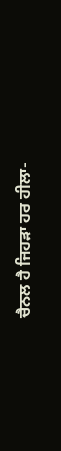ਚੈਨਲ ਹੈ ਜਿਹੜਾ ਹਰ ਹੀਲਾ-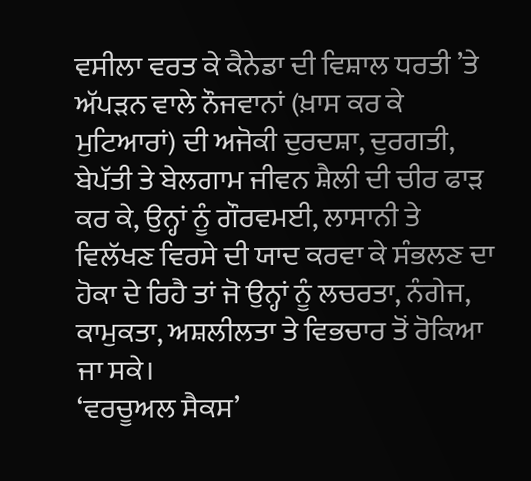ਵਸੀਲਾ ਵਰਤ ਕੇ ਕੈਨੇਡਾ ਦੀ ਵਿਸ਼ਾਲ ਧਰਤੀ ’ਤੇ ਅੱਪੜਨ ਵਾਲੇ ਨੌਜਵਾਨਾਂ (ਖ਼ਾਸ ਕਰ ਕੇ ਮੁਟਿਆਰਾਂ) ਦੀ ਅਜੋਕੀ ਦੁਰਦਸ਼ਾ, ਦੁਰਗਤੀ, ਬੇਪੱਤੀ ਤੇ ਬੇਲਗਾਮ ਜੀਵਨ ਸ਼ੈਲੀ ਦੀ ਚੀਰ ਫਾੜ ਕਰ ਕੇ, ਉਨ੍ਹਾਂ ਨੂੰ ਗੌਰਵਮਈ, ਲਾਸਾਨੀ ਤੇ ਵਿਲੱਖਣ ਵਿਰਸੇ ਦੀ ਯਾਦ ਕਰਵਾ ਕੇ ਸੰਭਲਣ ਦਾ ਹੋਕਾ ਦੇ ਰਿਹੈ ਤਾਂ ਜੋ ਉਨ੍ਹਾਂ ਨੂੰ ਲਚਰਤਾ, ਨੰਗੇਜ, ਕਾਮੁਕਤਾ, ਅਸ਼ਲੀਲਤਾ ਤੇ ਵਿਭਚਾਰ ਤੋਂ ਰੋਕਿਆ ਜਾ ਸਕੇ।
‘ਵਰਚੂਅਲ ਸੈਕਸ’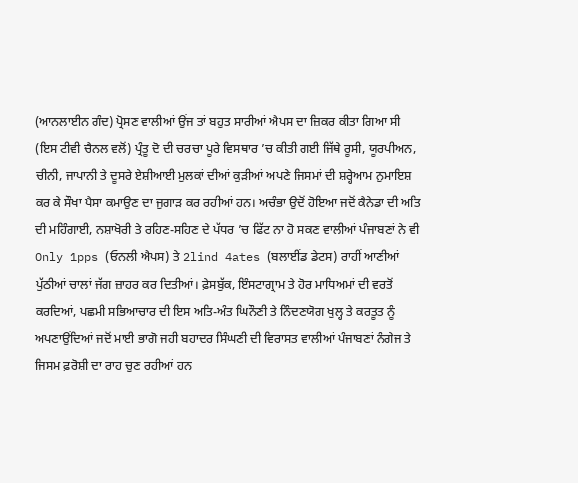(ਆਨਲਾਈਨ ਗੰਦ) ਪ੍ਰੋਸਣ ਵਾਲੀਆਂ ਉਂਜ ਤਾਂ ਬਹੁਤ ਸਾਰੀਆਂ ਐਪਸ ਦਾ ਜ਼ਿਕਰ ਕੀਤਾ ਗਿਆ ਸੀ (ਇਸ ਟੀਵੀ ਚੈਨਲ ਵਲੋਂ) ਪ੍ਰੰਤੂ ਦੋ ਦੀ ਚਰਚਾ ਪੂਰੇ ਵਿਸਥਾਰ ’ਚ ਕੀਤੀ ਗਈ ਜਿੱਥੇ ਰੂਸੀ, ਯੂਰਪੀਅਨ, ਚੀਨੀ, ਜਾਪਾਨੀ ਤੇ ਦੂਸਰੇ ਏਸ਼ੀਆਈ ਮੁਲਕਾਂ ਦੀਆਂ ਕੁੜੀਆਂ ਅਪਣੇ ਜਿਸਮਾਂ ਦੀ ਸ਼ਰ੍ਹੇਆਮ ਨੁਮਾਇਸ਼ ਕਰ ਕੇ ਸੌਖਾ ਪੈਸਾ ਕਮਾਉਣ ਦਾ ਜੁਗਾੜ ਕਰ ਰਹੀਆਂ ਹਨ। ਅਚੰਭਾ ਉਦੋਂ ਹੋਇਆ ਜਦੋਂ ਕੈਨੇਡਾ ਦੀ ਅਤਿ ਦੀ ਮਹਿੰਗਾਈ, ਨਸ਼ਾਖੋਰੀ ਤੇ ਰਹਿਣ-ਸਹਿਣ ਦੇ ਪੱਧਰ ’ਚ ਫਿੱਟ ਨਾ ਹੋ ਸਕਣ ਵਾਲੀਆਂ ਪੰਜਾਬਣਾਂ ਨੇ ਵੀ Only 1pps (ਓਨਲੀ ਐਪਸ) ਤੇ 2lind 4ates (ਬਲਾਈਂਡ ਡੇਟਸ) ਰਾਹੀਂ ਆਣੀਆਂ ਪੁੱਠੀਆਂ ਚਾਲਾਂ ਜੱਗ ਜ਼ਾਹਰ ਕਰ ਦਿਤੀਆਂ। ਫ਼ੇਸਬੁੱਕ, ਇੰਸਟਾਗ੍ਰਾਮ ਤੇ ਹੋਰ ਮਾਧਿਅਮਾਂ ਦੀ ਵਰਤੋਂ ਕਰਦਿਆਂ, ਪਛਮੀ ਸਭਿਆਚਾਰ ਦੀ ਇਸ ਅਤਿ-ਅੰਤ ਘਿਨੌਣੀ ਤੇ ਨਿੰਦਣਯੋਗ ਖੁਲ੍ਹ ਤੇ ਕਰਤੂਤ ਨੂੰ ਅਪਣਾਉਂਦਿਆਂ ਜਦੋਂ ਮਾਈ ਭਾਗੋ ਜਹੀ ਬਹਾਦਰ ਸਿੰਘਣੀ ਦੀ ਵਿਰਾਸਤ ਵਾਲੀਆਂ ਪੰਜਾਬਣਾਂ ਨੰਗੇਜ ਤੇ ਜਿਸਮ ਫ਼ਰੋਸ਼ੀ ਦਾ ਰਾਹ ਚੁਣ ਰਹੀਆਂ ਹਨ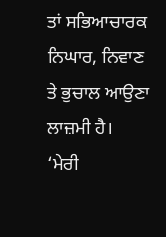ਤਾਂ ਸਭਿਆਚਾਰਕ ਨਿਘਾਰ, ਨਿਵਾਣ ਤੇ ਭੁਚਾਲ ਆਉਣਾ ਲਾਜ਼ਮੀ ਹੈ।
‘ਮੇਰੀ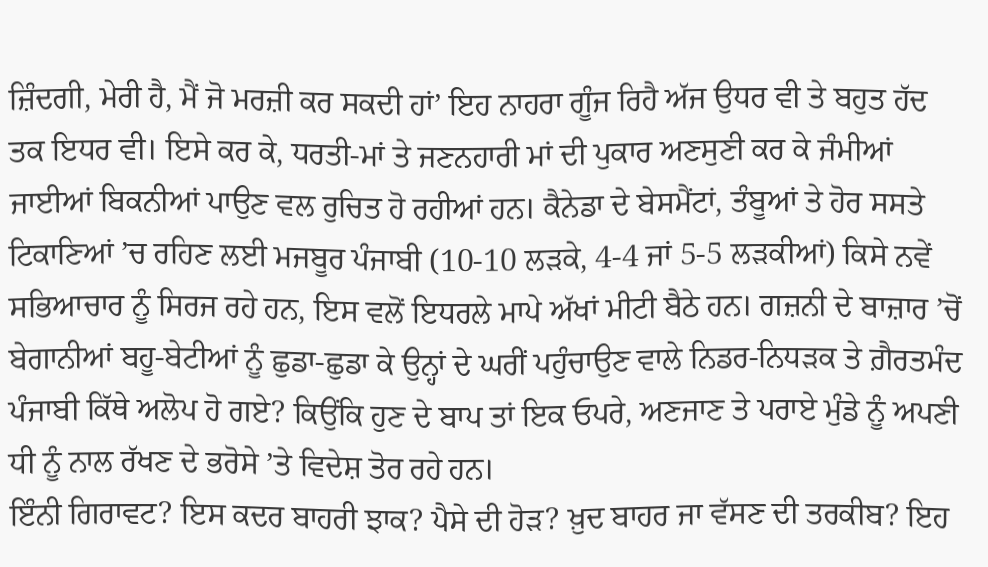ਜ਼ਿੰਦਗੀ, ਮੇਰੀ ਹੈ, ਮੈਂ ਜੋ ਮਰਜ਼ੀ ਕਰ ਸਕਦੀ ਹਾਂ’ ਇਹ ਨਾਹਰਾ ਗੂੰਜ ਰਿਹੈ ਅੱਜ ਉਧਰ ਵੀ ਤੇ ਬਹੁਤ ਹੱਦ ਤਕ ਇਧਰ ਵੀ। ਇਸੇ ਕਰ ਕੇ, ਧਰਤੀ-ਮਾਂ ਤੇ ਜਣਨਹਾਰੀ ਮਾਂ ਦੀ ਪੁਕਾਰ ਅਣਸੁਣੀ ਕਰ ਕੇ ਜੰਮੀਆਂ ਜਾਈਆਂ ਬਿਕਨੀਆਂ ਪਾਉਣ ਵਲ ਰੁਚਿਤ ਹੋ ਰਹੀਆਂ ਹਨ। ਕੈਨੇਡਾ ਦੇ ਬੇਸਮੈਂਟਾਂ, ਤੰਬੂਆਂ ਤੇ ਹੋਰ ਸਸਤੇ ਟਿਕਾਣਿਆਂ ’ਚ ਰਹਿਣ ਲਈ ਮਜਬੂਰ ਪੰਜਾਬੀ (10-10 ਲੜਕੇ, 4-4 ਜਾਂ 5-5 ਲੜਕੀਆਂ) ਕਿਸੇ ਨਵੇਂ ਸਭਿਆਚਾਰ ਨੂੰ ਸਿਰਜ ਰਹੇ ਹਨ, ਇਸ ਵਲੋਂ ਇਧਰਲੇ ਮਾਪੇ ਅੱਖਾਂ ਮੀਟੀ ਬੈਠੇ ਹਨ। ਗਜ਼ਨੀ ਦੇ ਬਾਜ਼ਾਰ ’ਚੋਂ ਬੇਗਾਨੀਆਂ ਬਹੂ-ਬੇਟੀਆਂ ਨੂੰ ਛੁਡਾ-ਛੁਡਾ ਕੇ ਉਨ੍ਹਾਂ ਦੇ ਘਰੀਂ ਪਹੁੰਚਾਉਣ ਵਾਲੇ ਨਿਡਰ-ਨਿਧੜਕ ਤੇ ਗ਼ੈਰਤਮੰਦ ਪੰਜਾਬੀ ਕਿੱਥੇ ਅਲੋਪ ਹੋ ਗਏ? ਕਿਉਂਕਿ ਹੁਣ ਦੇ ਬਾਪ ਤਾਂ ਇਕ ਓਪਰੇ, ਅਣਜਾਣ ਤੇ ਪਰਾਏ ਮੁੰਡੇ ਨੂੰ ਅਪਣੀ ਧੀ ਨੂੰ ਨਾਲ ਰੱਖਣ ਦੇ ਭਰੋਸੇ ’ਤੇ ਵਿਦੇਸ਼ ਤੋਰ ਰਹੇ ਹਨ।
ਇੰਨੀ ਗਿਰਾਵਟ? ਇਸ ਕਦਰ ਬਾਹਰੀ ਝਾਕ? ਪੈਸੇ ਦੀ ਹੋੜ? ਖ਼ੁਦ ਬਾਹਰ ਜਾ ਵੱਸਣ ਦੀ ਤਰਕੀਬ? ਇਹ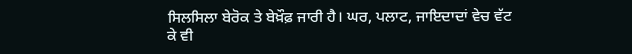ਸਿਲਸਿਲਾ ਬੇਰੋਕ ਤੇ ਬੇਖ਼ੌਫ਼ ਜਾਰੀ ਹੈ। ਘਰ, ਪਲਾਟ, ਜਾਇਦਾਦਾਂ ਵੇਚ ਵੱਟ ਕੇ ਵੀ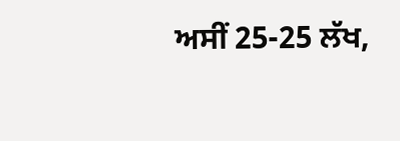ਅਸੀਂ 25-25 ਲੱਖ,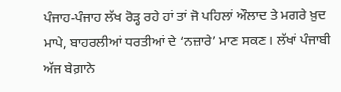ਪੰਜਾਹ-ਪੰਜਾਹ ਲੱਖ ਰੋੜ੍ਹ ਰਹੇ ਹਾਂ ਤਾਂ ਜੋ ਪਹਿਲਾਂ ਔਲਾਦ ਤੇ ਮਗਰੇ ਖ਼ੁਦ ਮਾਪੇ, ਬਾਹਰਲੀਆਂ ਧਰਤੀਆਂ ਦੇ ‘ਨਜ਼ਾਰੇ’ ਮਾਣ ਸਕਣ। ਲੱਖਾਂ ਪੰਜਾਬੀ ਅੱਜ ਬੇਗ਼ਾਨੇ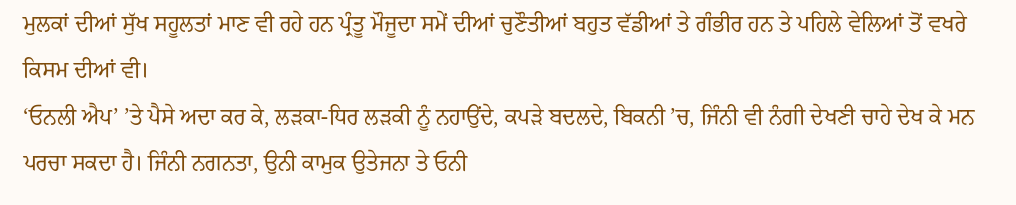ਮੁਲਕਾਂ ਦੀਆਂ ਸੁੱਖ ਸਹੂਲਤਾਂ ਮਾਣ ਵੀ ਰਹੇ ਹਨ ਪ੍ਰੰਤੂ ਮੌਜੂਦਾ ਸਮੇਂ ਦੀਆਂ ਚੁਣੌਤੀਆਂ ਬਹੁਤ ਵੱਡੀਆਂ ਤੇ ਗੰਭੀਰ ਹਨ ਤੇ ਪਹਿਲੇ ਵੇਲਿਆਂ ਤੋਂ ਵਖਰੇ ਕਿਸਮ ਦੀਆਂ ਵੀ।
‘ਓਨਲੀ ਐਪ’ ’ਤੇ ਪੈਸੇ ਅਦਾ ਕਰ ਕੇ, ਲੜਕਾ-ਧਿਰ ਲੜਕੀ ਨੂੰ ਨਹਾਉਂਦੇ, ਕਪੜੇ ਬਦਲਦੇ, ਬਿਕਨੀ ’ਚ, ਜਿੰਨੀ ਵੀ ਨੰਗੀ ਦੇਖਣੀ ਚਾਹੇ ਦੇਖ ਕੇ ਮਨ ਪਰਚਾ ਸਕਦਾ ਹੈ। ਜਿੰਨੀ ਨਗਨਤਾ, ਉਨੀ ਕਾਮੁਕ ਉਤੇਜਨਾ ਤੇ ਓਨੀ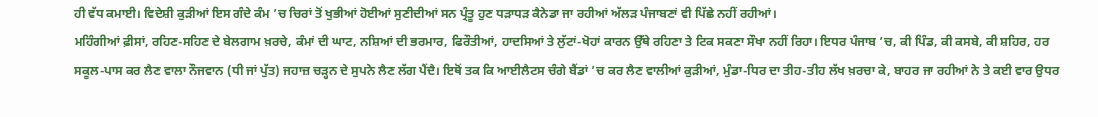ਹੀ ਵੱਧ ਕਮਾਈ। ਵਿਦੇਸ਼ੀ ਕੁੜੀਆਂ ਇਸ ਗੰਦੇ ਕੰਮ ’ਚ ਚਿਰਾਂ ਤੋਂ ਖੁਭੀਆਂ ਹੋਈਆਂ ਸੁਣੀਦੀਆਂ ਸਨ ਪ੍ਰੰਤੂ ਹੁਣ ਧੜਾਧੜ ਕੈਨੇਡਾ ਜਾ ਰਹੀਆਂ ਅੱਲੜ ਪੰਜਾਬਣਾਂ ਵੀ ਪਿੱਛੇ ਨਹੀਂ ਰਹੀਆਂ।
ਮਹਿੰਗੀਆਂ ਫ਼ੀਸਾਂ, ਰਹਿਣ-ਸਹਿਣ ਦੇ ਬੇਲਗਾਮ ਖ਼ਰਚੇ, ਕੰਮਾਂ ਦੀ ਘਾਟ, ਨਸ਼ਿਆਂ ਦੀ ਭਰਮਾਰ, ਫਿਰੌਤੀਆਂ, ਹਾਦਸਿਆਂ ਤੇ ਲੁੱਟਾਂ-ਖੋਹਾਂ ਕਾਰਨ ਉੱਥੇ ਰਹਿਣਾ ਤੇ ਟਿਕ ਸਕਣਾ ਸੌਖਾ ਨਹੀਂ ਰਿਹਾ। ਇਧਰ ਪੰਜਾਬ ’ਚ, ਕੀ ਪਿੰਡ, ਕੀ ਕਸਬੇ, ਕੀ ਸ਼ਹਿਰ, ਹਰ ਸਕੂਲ-ਪਾਸ ਕਰ ਲੈਣ ਵਾਲਾ ਨੌਜਵਾਨ (ਧੀ ਜਾਂ ਪੁੱਤ) ਜਹਾਜ਼ ਚੜ੍ਹਨ ਦੇ ਸੁਪਨੇ ਲੈਣ ਲੱਗ ਪੈਂਦੈ। ਇਥੋਂ ਤਕ ਕਿ ਆਈਲੈਟਸ ਚੰਗੇ ਬੈਂਡਾਂ ’ਚ ਕਰ ਲੈਣ ਵਾਲੀਆਂ ਕੁੜੀਆਂ, ਮੁੰਡਾ-ਧਿਰ ਦਾ ਤੀਹ-ਤੀਹ ਲੱਖ ਖ਼ਰਚਾ ਕੇ, ਬਾਹਰ ਜਾ ਰਹੀਆਂ ਨੇ ਤੇ ਕਈ ਵਾਰ ਉਧਰ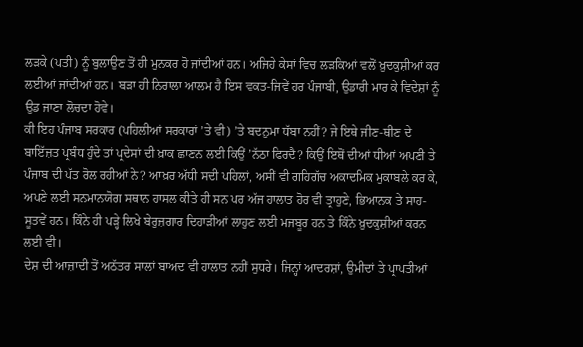ਲੜਕੇ (ਪਤੀ) ਨੂੰ ਬੁਲਾਉਣ ਤੋਂ ਹੀ ਮੁਨਕਰ ਹੋ ਜਾਂਦੀਆਂ ਹਨ। ਅਜਿਹੇ ਕੇਸਾਂ ਵਿਚ ਲੜਕਿਆਂ ਵਲੋਂ ਖ਼ੁਦਕੁਸ਼ੀਆਂ ਕਰ ਲਈਆਂ ਜਾਂਦੀਆਂ ਹਨ। ਬੜਾ ਹੀ ਨਿਰਾਲਾ ਆਲਮ ਹੈ ਇਸ ਵਕਤ-ਜਿਵੇਂ ਹਰ ਪੰਜਾਬੀ, ਉਡਾਰੀ ਮਾਰ ਕੇ ਵਿਦੇਸ਼ਾਂ ਨੂੰ ਉਡ ਜਾਣਾ ਲੋਚਦਾ ਹੋਵੇ।
ਕੀ ਇਹ ਪੰਜਾਬ ਸਰਕਾਰ (ਪਹਿਲੀਆਂ ਸਰਕਾਰਾਂ ’ਤੇ ਵੀ) ’ਤੇ ਬਦਨੁਮਾ ਧੱਬਾ ਨਹੀਂ? ਜੇ ਇਥੇ ਜੀਣ-ਥੀਣ ਦੇ ਬਾਇੱਜ਼ਤ ਪ੍ਰਬੰਧ ਹੁੰਦੇ ਤਾਂ ਪ੍ਰਦੇਸਾਂ ਦੀ ਖ਼ਾਕ ਛਾਣਨ ਲਈ ਕਿਉਂ ’ਨੱਠਾ ਫਿਰਦੈ? ਕਿਉਂ ਇਥੋਂ ਦੀਆਂ ਧੀਆਂ ਅਪਣੀ ਤੇ ਪੰਜਾਬ ਦੀ ਪੱਤ ਰੋਲ ਰਹੀਆਂ ਨੇ? ਆਖ਼ਰ ਅੱਧੀ ਸਦੀ ਪਹਿਲਾਂ, ਅਸੀਂ ਵੀ ਗਹਿਗੱਚ ਅਕਾਦਮਿਕ ਮੁਕਾਬਲੇ ਕਰ ਕੇ, ਅਪਣੇ ਲਈ ਸਨਮਾਨਯੋਗ ਸਥਾਨ ਹਾਸਲ ਕੀਤੇ ਹੀ ਸਨ ਪਰ ਅੱਜ ਹਾਲਾਤ ਹੋਰ ਵੀ ਤ੍ਰਾਹੁਣੇ, ਭਿਆਨਕ ਤੇ ਸਾਹ-ਸੂਤਵੇਂ ਹਨ। ਕਿੰਨੇ ਹੀ ਪੜ੍ਹੇ ਲਿਖੇ ਬੇਰੁਜ਼ਗਾਰ ਦਿਹਾੜੀਆਂ ਲਾਹੁਣ ਲਈ ਮਜਬੂਰ ਹਨ ਤੇ ਕਿੰਨੇ ਖ਼ੁਦਕੁਸ਼ੀਆਂ ਕਰਨ ਲਈ ਵੀ।
ਦੇਸ਼ ਦੀ ਆਜ਼ਾਦੀ ਤੋਂ ਅਠੱਤਰ ਸਾਲਾਂ ਬਾਅਦ ਵੀ ਹਾਲਾਤ ਨਹੀਂ ਸੁਧਰੇ। ਜਿਨ੍ਹਾਂ ਆਦਰਸ਼ਾਂ, ਉਮੀਦਾਂ ਤੇ ਪ੍ਰਾਪਤੀਆਂ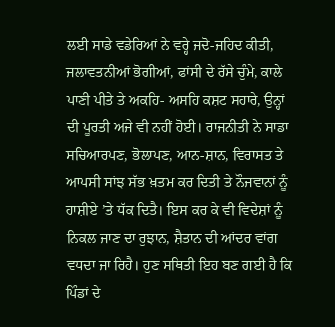ਲਈ ਸਾਡੇ ਵਡੇਰਿਆਂ ਨੇ ਵਰ੍ਹੇ ਜਦੋ-ਜਹਿਦ ਕੀਤੀ, ਜਲਾਵਤਨੀਆਂ ਭੋਗੀਆਂ, ਫਾਂਸੀ ਦੇ ਰੱਸੇ ਚੁੰਮੇ, ਕਾਲੇ ਪਾਣੀ ਪੀਤੇ ਤੇ ਅਕਹਿ- ਅਸਹਿ ਕਸ਼ਟ ਸਹਾਰੇ, ਉਨ੍ਹਾਂ ਦੀ ਪੂਰਤੀ ਅਜੇ ਵੀ ਨਹੀਂ ਹੋਈ। ਰਾਜਨੀਤੀ ਨੇ ਸਾਡਾ ਸਚਿਆਰਪਣ, ਭੋਲਾਪਣ, ਆਨ-ਸ਼ਾਨ, ਵਿਰਾਸਤ ਤੇ ਆਪਸੀ ਸਾਂਝ ਸੱਭ ਖ਼ਤਮ ਕਰ ਦਿਤੀ ਤੇ ਨੌਜਵਾਨਾਂ ਨੂੰ ਹਾਸ਼ੀਏ ’ਤੇ ਧੱਕ ਦਿਤੈ। ਇਸ ਕਰ ਕੇ ਵੀ ਵਿਦੇਸ਼ਾਂ ਨੂੰ ਨਿਕਲ ਜਾਣ ਦਾ ਰੁਝਾਨ, ਸ਼ੈਤਾਨ ਦੀ ਆਂਦਰ ਵਾਂਗ ਵਧਦਾ ਜਾ ਰਿਹੈ। ਹੁਣ ਸਥਿਤੀ ਇਹ ਬਣ ਗਈ ਹੈ ਕਿ ਪਿੰਡਾਂ ਦੇ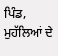ਪਿੰਡ, ਮੁਹੱਲਿਆਂ ਦੇ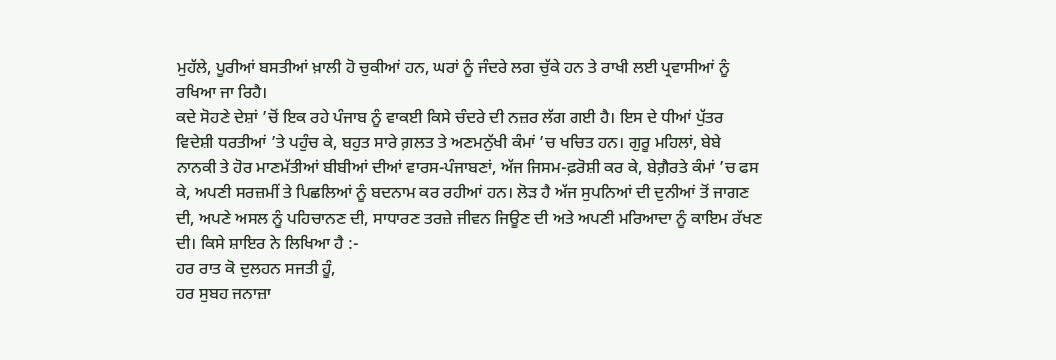ਮੁਹੱਲੇ, ਪੂਰੀਆਂ ਬਸਤੀਆਂ ਖ਼ਾਲੀ ਹੋ ਚੁਕੀਆਂ ਹਨ, ਘਰਾਂ ਨੂੰ ਜੰਦਰੇ ਲਗ ਚੁੱਕੇ ਹਨ ਤੇ ਰਾਖੀ ਲਈ ਪ੍ਰਵਾਸੀਆਂ ਨੂੰ ਰਖਿਆ ਜਾ ਰਿਹੈ।
ਕਦੇ ਸੋਹਣੇ ਦੇਸ਼ਾਂ ’ਚੋਂ ਇਕ ਰਹੇ ਪੰਜਾਬ ਨੂੰ ਵਾਕਈ ਕਿਸੇ ਚੰਦਰੇ ਦੀ ਨਜ਼ਰ ਲੱਗ ਗਈ ਹੈ। ਇਸ ਦੇ ਧੀਆਂ ਪੁੱਤਰ ਵਿਦੇਸ਼ੀ ਧਰਤੀਆਂ ’ਤੇ ਪਹੁੰਚ ਕੇ, ਬਹੁਤ ਸਾਰੇ ਗ਼ਲਤ ਤੇ ਅਣਮਨੁੱਖੀ ਕੰਮਾਂ ’ਚ ਖਚਿਤ ਹਨ। ਗੁਰੂ ਮਹਿਲਾਂ, ਬੇਬੇ ਨਾਨਕੀ ਤੇ ਹੋਰ ਮਾਣਮੱਤੀਆਂ ਬੀਬੀਆਂ ਦੀਆਂ ਵਾਰਸ-ਪੰਜਾਬਣਾਂ, ਅੱਜ ਜਿਸਮ-ਫ਼ਰੋਸ਼ੀ ਕਰ ਕੇ, ਬੇਗ਼ੈਰਤੇ ਕੰਮਾਂ ’ਚ ਫਸ ਕੇ, ਅਪਣੀ ਸਰਜ਼ਮੀਂ ਤੇ ਪਿਛਲਿਆਂ ਨੂੰ ਬਦਨਾਮ ਕਰ ਰਹੀਆਂ ਹਨ। ਲੋੜ ਹੈ ਅੱਜ ਸੁਪਨਿਆਂ ਦੀ ਦੁਨੀਆਂ ਤੋਂ ਜਾਗਣ ਦੀ, ਅਪਣੇ ਅਸਲ ਨੂੰ ਪਹਿਚਾਨਣ ਦੀ, ਸਾਧਾਰਣ ਤਰਜ਼ੇ ਜੀਵਨ ਜਿਊਣ ਦੀ ਅਤੇ ਅਪਣੀ ਮਰਿਆਦਾ ਨੂੰ ਕਾਇਮ ਰੱਖਣ ਦੀ। ਕਿਸੇ ਸ਼ਾਇਰ ਨੇ ਲਿਖਿਆ ਹੈ :-
ਹਰ ਰਾਤ ਕੋ ਦੁਲਹਨ ਸਜਤੀ ਹੂੰ,
ਹਰ ਸੁਬਹ ਜਨਾਜ਼ਾ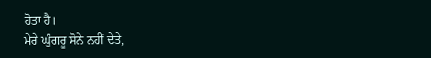ਹੋਤਾ ਹੈ।
ਮੇਰੇ ਘੁੰਗਰੂ ਸੋਨੇ ਨਹੀਂ ਦੇਤੇ,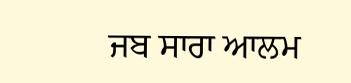ਜਬ ਸਾਰਾ ਆਲਮ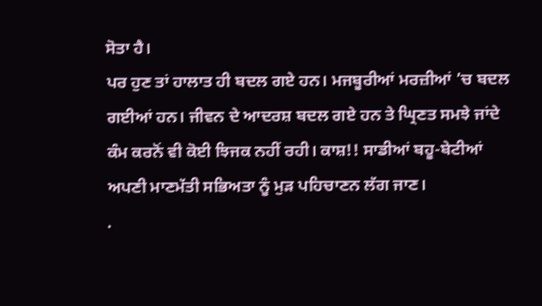ਸੋਤਾ ਹੈ।
ਪਰ ਹੁਣ ਤਾਂ ਹਾਲਾਤ ਹੀ ਬਦਲ ਗਏ ਹਨ। ਮਜਬੂਰੀਆਂ ਮਰਜ਼ੀਆਂ ’ਚ ਬਦਲ ਗਈਆਂ ਹਨ। ਜੀਵਨ ਦੇ ਆਦਰਸ਼ ਬਦਲ ਗਏ ਹਨ ਤੇ ਘ੍ਰਿਣਤ ਸਮਝੇ ਜਾਂਦੇ ਕੰਮ ਕਰਨੋਂ ਵੀ ਕੋਈ ਝਿਜਕ ਨਹੀਂ ਰਹੀ। ਕਾਸ਼!! ਸਾਡੀਆਂ ਬਹੂ-ਬੇਟੀਆਂ ਅਪਣੀ ਮਾਣਮੱਤੀ ਸਭਿਅਤਾ ਨੂੰ ਮੁੜ ਪਹਿਚਾਣਨ ਲੱਗ ਜਾਣ।
.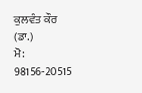ਕੁਲਵੰਤ ਕੌਰ (ਡਾ.)
ਮੋ: 98156-20515